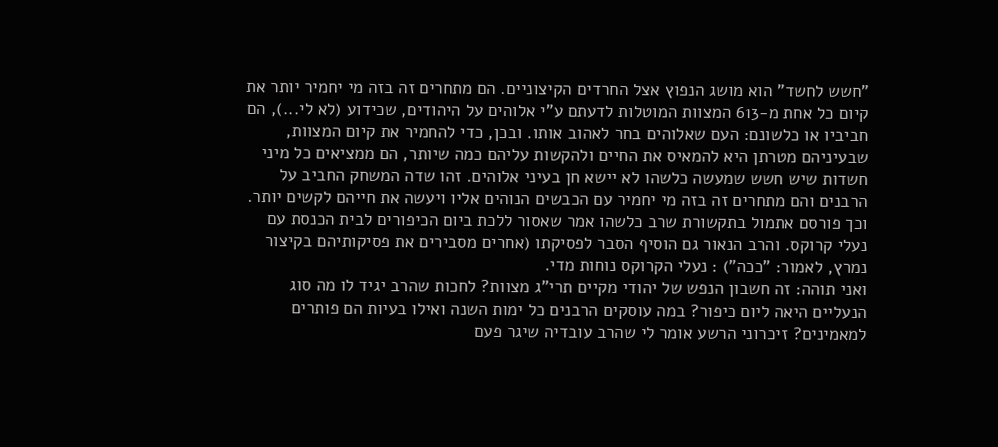"חשש לחשד" הוא מושג הנפוץ אצל החרדים הקיצוניים. הם מתחרים זה בזה מי יחמיר יותר את קיום כל אחת מ-613 המצוות המוטלות לדעתם ע"י אלוהים על היהודים, שכידוע (לא לי...), הם חביביו או כלשונם: העם שאלוהים בחר לאהוב אותו. ובכן, כדי להחמיר את קיום המצוות, שבעיניהם מטרתן היא להמאיס את החיים ולהקשות עליהם כמה שיותר, הם ממציאים כל מיני חשדות שיש חשש שמעשה כלשהו לא יישא חן בעיני אלוהים. זהו שדה המשחק החביב על הרבנים והם מתחרים זה בזה מי יחמיר עם הכבשים הנוהים אליו ויעשה את חייהם לקשים יותר. וכך פורסם אתמול בתקשורת שרב כלשהו אמר שאסור ללכת ביום הכיפורים לבית הכנסת עם נעלי קרוקס. והרב הנאור גם הוסיף הסבר לפסיקתו (אחרים מסבירים את פסיקותיהם בקיצור נמרץ, לאמור: "ככה") : נעלי הקרוקס נוחות מדי.
ואני תוהה: זה חשבון הנפש של יהודי מקיים תרי"ג מצוות? לחכות שהרב יגיד לו מה סוג הנעליים היאה ליום כיפור? במה עוסקים הרבנים כל ימות השנה ואילו בעיות הם פותרים למאמינים? זיכרוני הרשע אומר לי שהרב עובדיה שיגר פעם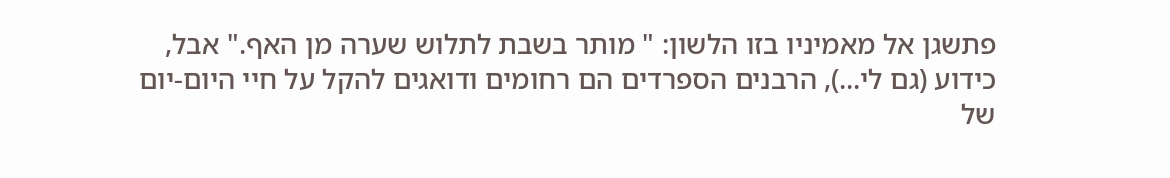פתשגן אל מאמיניו בזו הלשון: " מותר בשבת לתלוש שערה מן האף." אבל, כידוע (גם לי...), הרבנים הספרדים הם רחומים ודואגים להקל על חיי היום-יום של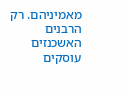מאמיניהם. רק הרבנים האשכנזים עוסקים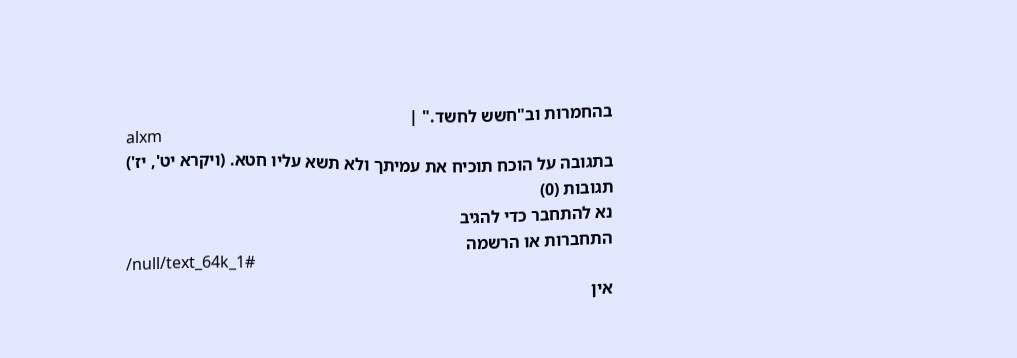בהחמרות וב"חשש לחשד." |
alxm
בתגובה על הוכח תוכיח את עמיתך ולא תשא עליו חטא. (ויקרא יט', יז')
תגובות (0)
נא להתחבר כדי להגיב
התחברות או הרשמה
/null/text_64k_1#
אין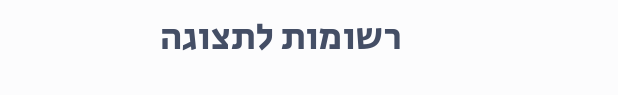רשומות לתצוגה